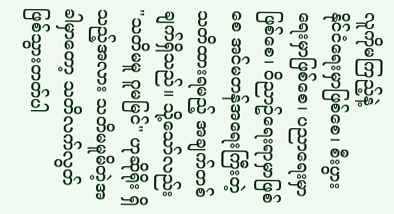လူကိုမကြည့်နဲ့
နိုင်ငံရေးမှာဖြစ်စေ၊ စီးပွားရေးမှာဖြစ်စေ၊ ပညာရေးမှာဖြစ်စေ၊ ဝိညာဥ်ရေးရာမှာဖြစ်စေ အင်မတန်အရေးကြီးတဲ့ သတိထားရမည့် အချက်တစ်ချက်ရှိသည်။ သို့သော်လည်း "သတိမမူ ဂူမမြင်" ဟုဆိုရိုး ရှိသည့်အလား သတိမမူမိတဲ့အခါမှာတော့ သတိလက်လွတ်ဖြစ်သွားတတ်ပါ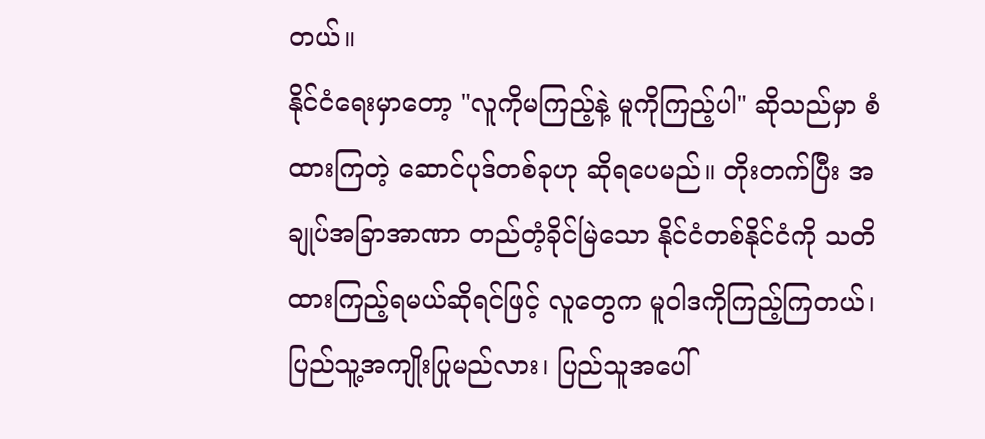တယ်။
နိုင်ငံရေးမှာတော့ "လူကိုမကြည့်နဲ့ မူကိုကြည့်ပါ" ဆိုသည်မှာ စံထားကြတဲ့ ဆောင်ပုဒ်တစ်ခုဟု ဆိုရပေမည်။ တိုးတက်ပြီး အချုပ်အခြာအာဏာ တည်တံ့ခိုင်မြဲသော နိုင်ငံတစ်နိုင်ငံကို သတိထားကြည့်ရမယ်ဆိုရင်ဖြင့် လူတွေက မူဝါဒကိုကြည့်ကြတယ်၊ ပြည်သူ့အကျိုးပြုမည်လား၊ ပြည်သူအပေါ်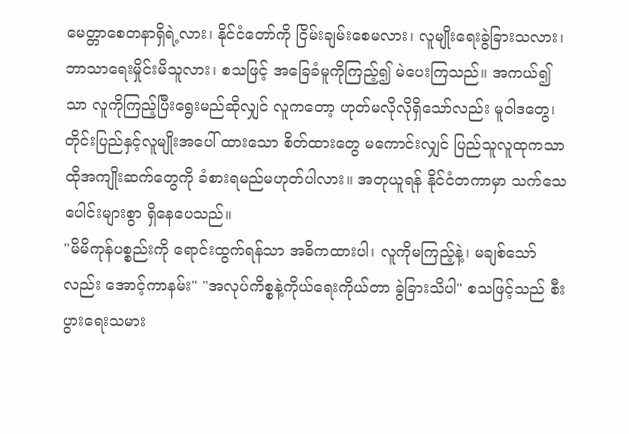မေတ္တာစေတနာရှိရဲ့လား၊ နိုင်ငံတော်ကို ငြိမ်းချမ်းစေမလား၊ လူမျိုးရေးခွဲခြားသလား၊ ဘာသာရေးမှိုင်းမိသူလား၊ စသဖြင့် အခြေခံမူကိုကြည့်၍ မဲပေးကြသည်။ အကယ်၍သာ လူကိုကြည့်ပြီးရွေးမည်ဆိုလျှင် လူကတော့ ဟုတ်မလိုလိုရှိသော်လည်း မူဝါဒတွေ၊ တိုင်းပြည်နှင့်လူမျိုးအပေါ် ထားသော စိတ်ထားတွေ မကောင်းလျှင် ပြည်သူလူထုကသာ ထိုအကျိုးဆက်တွေကို ခံစားရမည်မဟုတ်ပါလား။ အတုယူရန် နိုင်ငံတကာမှာ သက်သေပေါင်းများစွာ ရှိနေပေသည်။
"မိမိကုန်ပစ္စည်းကို ရောင်းထွက်ရန်သာ အဓိကထားပါ၊ လူကိုမကြည့်နဲ့၊ မချစ်သော်လည်း အောင့်ကာနမ်း" "အလုပ်ကိစ္စနဲ့ကိုယ်ရေးကိုယ်တာ ခွဲခြားသိပါ" စသဖြင့်သည် စီးပွားရေးသမား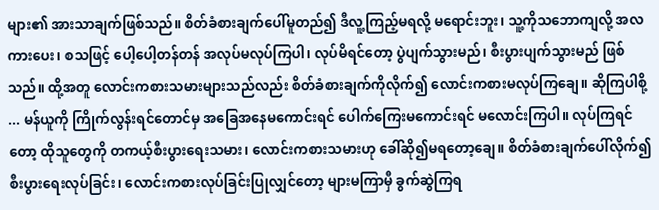များ၏ အားသာချက်ဖြစ်သည်။ စိတ်ခံစားချက်ပေါ်မူတည်၍ ဒီလူ့ကြည့်မရလို့ မရောင်းဘူး၊ သူ့ကိုသဘောကျလို့ အလကားပေး၊ စသဖြင့် ပေါ့ပေါ့တန်တန် အလုပ်မလုပ်ကြပါ၊ လုပ်မိရင်တော့ ပွဲပျက်သွားမည်၊ စီးပွားပျက်သွားမည် ဖြစ်သည်။ ထို့အတူ လောင်းကစားသမားများသည်လည်း စိတ်ခံစားချက်ကိုလိုက်၍ လောင်းကစားမလုပ်ကြချေ။ ဆိုကြပါစို့ ... မန်ယူကို ကြိုက်လွန်းရင်တောင်မှ အခြေအနေမကောင်းရင် ပေါက်ကြေးမကောင်းရင် မလောင်းကြပါ။ လုပ်ကြရင်တော့ ထိုသူတွေကို တကယ့်စီးပွားရေးသမား၊ လောင်းကစားသမားဟု ခေါ်ဆို၍မရတော့ချေ။ စိတ်ခံစားချက်ပေါ်လိုက်၍ စီးပွားရေးလုပ်ခြင်း၊ လောင်းကစားလုပ်ခြင်းပြုလျှင်တော့ များမကြာမှီ ခွက်ဆွဲကြရ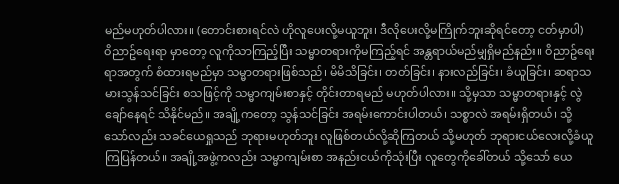မည်မဟုတ်ပါလား။ (တောင်းစားရင်လဲ ဟိုလူပေးလို့မယူဘူး၊ ဒီလိုပေးလို့မကြိုက်ဘူးဆိုရင်တော့ ငတ်မှာပါ)
ဝိညာဥ်ရေးရာ မှာတော့ လူကိုသာကြည့်ပြီး သမ္မာတရားကိုမကြည့်ရင် အန္တရာယ်မည်မျှရှိမည်နည်း။ ဝိညာဥ်ရေးရာအတွက် စံထားရမည်မှာ သမ္မာတရားဖြစ်သည်၊ မိမိသိခြင်း၊ တတ်ခြင်း၊ နားလည်ခြင်း၊ ခံယူခြင်း၊ ဆရာသမားသွန်သင်ခြင်း စသဖြင့်ကို သမ္မာကျမ်းစာနှင့် တိုင်းတာရမည် မဟုတ်ပါလား။ သို့မှသာ သမ္မာတရားနှင့် လွဲချော်နေရင် သိနိုင်မည်။ အချို့ကတော့ သွန်သင်ခြင်း အရမ်းကောင်းပါတယ်၊ သစ္စာလဲ အရမ်းရှိတယ်၊ သို့သော်လည်း သခင်ယေရှုသည် ဘုရားမဟုတ်ဘူး လူဖြစ်တယ်လို့ဆိုကြတယ် သို့မဟုတ် ဘုရားငယ်လေးလို့ခံယူကြပြန်တယ်။ အချို့အဖွဲ့ကလည်း သမ္မာကျမ်းစာ အနည်းငယ်ကိုသုံးပြီး လူတွေကိုခေါ်တယ် သို့သော် ယေ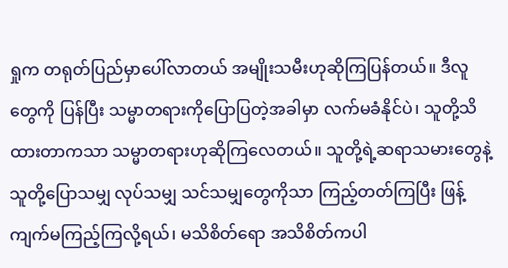ရှုက တရုတ်ပြည်မှာပေါ်လာတယ် အမျိုးသမီးဟုဆိုကြပြန်တယ်။ ဒီလူတွေကို ပြန်ပြီး သမ္မာတရားကိုပြောပြတဲ့အခါမှာ လက်မခံနိုင်ပဲ၊ သူတို့သိထားတာကသာ သမ္မာတရားဟုဆိုကြလေတယ်။ သူတို့ရဲ့ဆရာသမားတွေနဲ့ သူတို့ပြောသမျှ လုပ်သမျှ သင်သမျှတွေကိုသာ ကြည့်တတ်ကြပြီး ဖြန့်ကျက်မကြည့်ကြလို့ရယ်၊ မသိစိတ်ရော အသိစိတ်ကပါ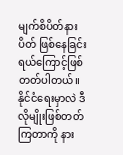မျက်စိပိတ်နားပိတ် ဖြစ်နေခြင်းရယ်ကြောင့်ဖြစ်တတ်ပါတယ်။ နိုင်ငံရေးမှာလဲ ဒီလိုမျိုးဖြစ်တတ်ကြတာကို နား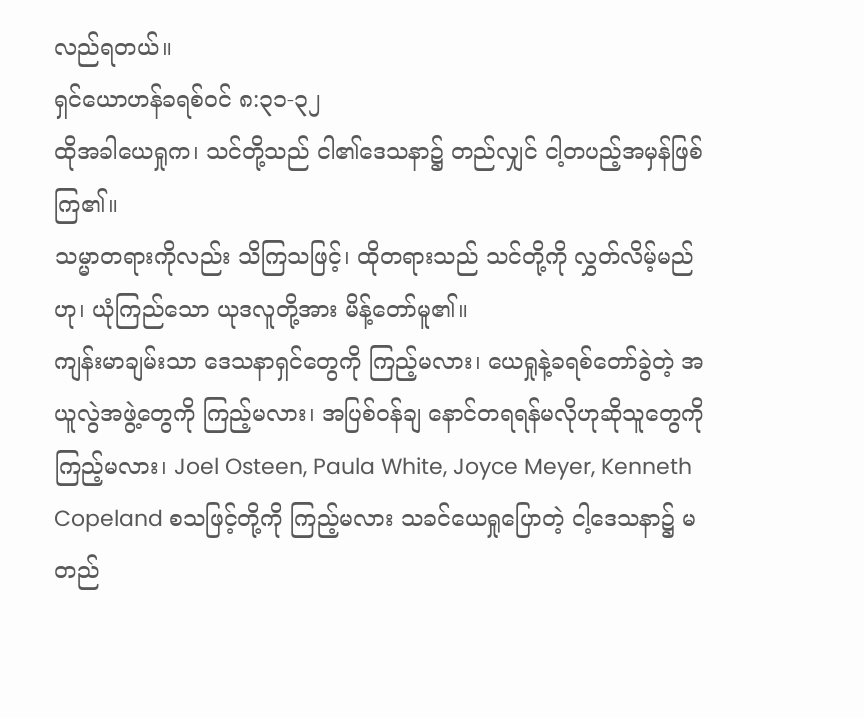လည်ရတယ်။
ရှင်ယောဟန်ခရစ်ဝင် ၈:၃၁-၃၂
ထိုအခါယေရှုက၊ သင်တို့သည် ငါ၏ဒေသနာ၌ တည်လျှင် ငါ့တပည့်အမှန်ဖြစ်ကြ၏။
သမ္မာတရားကိုလည်း သိကြသဖြင့်၊ ထိုတရားသည် သင်တို့ကို လွှတ်လိမ့်မည်ဟု၊ ယုံကြည်သော ယုဒလူတို့အား မိန့်တော်မူ၏။
ကျန်းမာချမ်းသာ ဒေသနာရှင်တွေကို ကြည့်မလား၊ ယေရှုနဲ့ခရစ်တော်ခွဲတဲ့ အယူလွဲအဖွဲ့တွေကို ကြည့်မလား၊ အပြစ်ဝန်ချ နောင်တရရန်မလိုဟုဆိုသူတွေကို ကြည့်မလား၊ Joel Osteen, Paula White, Joyce Meyer, Kenneth Copeland စသဖြင့်တို့ကို ကြည့်မလား သခင်ယေရှုပြောတဲ့ ငါ့ဒေသနာ၌ မတည်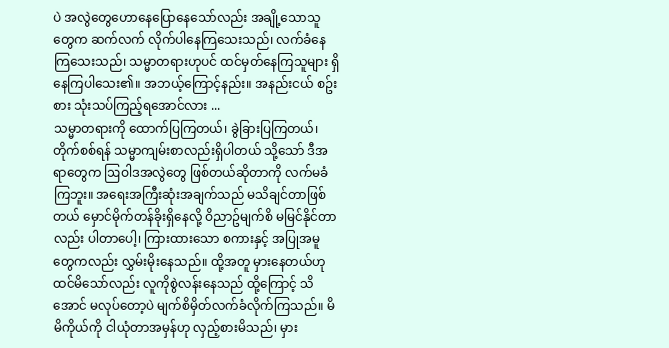ပဲ အလွဲတွေဟောနေပြောနေသော်လည်း အချို့သောသူတွေက ဆက်လက် လိုက်ပါနေကြသေးသည်၊ လက်ခံနေကြသေးသည်၊ သမ္မာတရားဟုပင် ထင်မှတ်နေကြသူများ ရှိနေကြပါသေး၏။ အဘယ့်ကြောင့်နည်း။ အနည်းငယ် စဥ်းစား သုံးသပ်ကြည့်ရအောင်လား ...
သမ္မာတရားကို ထောက်ပြကြတယ်၊ ခွဲခြားပြကြတယ်၊ တိုက်စစ်ရန် သမ္မာကျမ်းစာလည်းရှိပါတယ် သို့သော် ဒီအရာတွေက ဩဝါဒအလွဲတွေ ဖြစ်တယ်ဆိုတာကို လက်မခံကြဘူး။ အရေးအကြီးဆုံးအချက်သည် မသိချင်တာဖြစ်တယ် မှောင်မိုက်တန်ခိုးရှိနေလို့ ဝိညာဥ်မျက်စိ မမြင်နိုင်တာလည်း ပါတာပေါ့၊ ကြားထားသော စကားနှင့် အပြုအမူတွေကလည်း လွှမ်းမိုးနေသည်။ ထို့အတူ မှားနေတယ်ဟုထင်မိသော်လည်း လူကိုစွဲလန်းနေသည် ထို့ကြောင့် သိအောင် မလုပ်တော့ပဲ မျက်စိမှိတ်လက်ခံလိုက်ကြသည်။ မိမိကိုယ်ကို ငါယုံတာအမှန်ဟု လှည့်စားမိသည်၊ မှား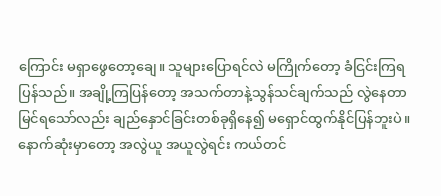ကြောင်း မရှာဖွေတော့ချေ။ သူများပြောရင်လဲ မကြိုက်တော့ ခံငြင်းကြရပြန်သည်။ အချို့ကြပြန်တော့ အသက်တာနဲ့သွန်သင်ချက်သည် လွဲနေတာမြင်ရသော်လည်း ချည်နှောင်ခြင်းတစ်ခုရှိနေ၍ မရှောင်ထွက်နိုင်ပြန်ဘူးပဲ။ နောက်ဆုံးမှာတော့ အလွဲယူ အယူလွဲရင်း ကယ်တင်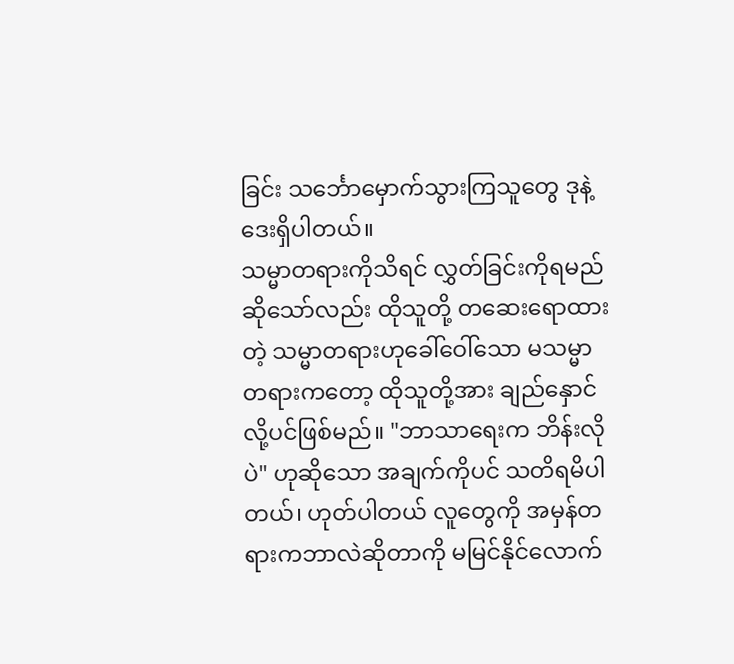ခြင်း သင်္ဘောမှောက်သွားကြသူတွေ ဒုနဲ့ဒေးရှိပါတယ်။
သမ္မာတရားကိုသိရင် လွှတ်ခြင်းကိုရမည်ဆိုသော်လည်း ထိုသူတို့ တဆေးရောထားတဲ့ သမ္မာတရားဟုခေါ်ဝေါ်သော မသမ္မာတရားကတော့ ထိုသူတို့အား ချည်နှောင်လို့ပင်ဖြစ်မည်။ "ဘာသာရေးက ဘိန်းလိုပဲ" ဟုဆိုသော အချက်ကိုပင် သတိရမိပါတယ်၊ ဟုတ်ပါတယ် လူတွေကို အမှန်တရားကဘာလဲဆိုတာကို မမြင်နိုင်လောက်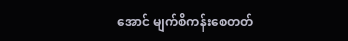အောင် မျက်စိကန်းစေတတ်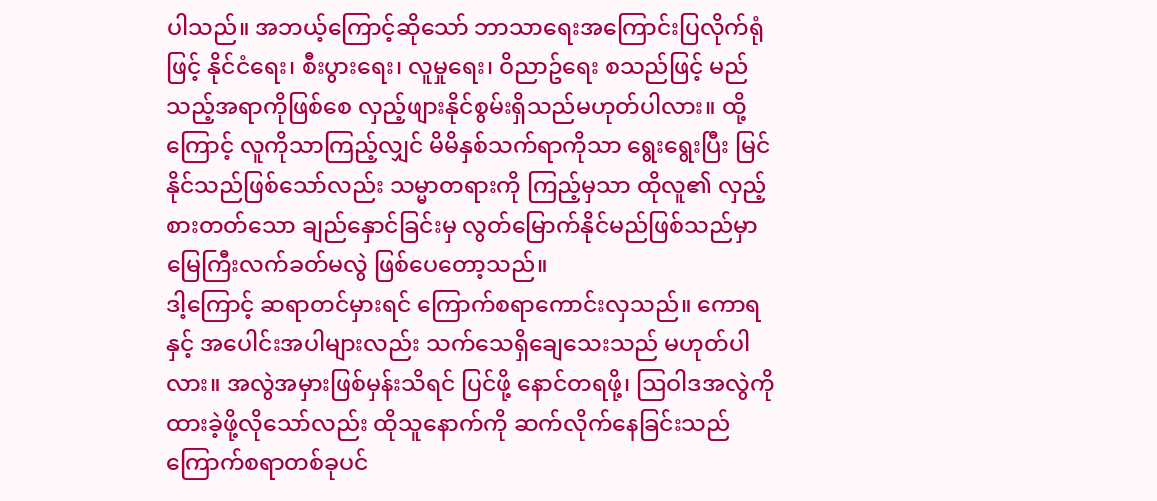ပါသည်။ အဘယ့်ကြောင့်ဆိုသော် ဘာသာရေးအကြောင်းပြလိုက်ရုံဖြင့် နိုင်ငံရေး၊ စီးပွားရေး၊ လူမှုရေး၊ ဝိညာဥ်ရေး စသည်ဖြင့် မည်သည့်အရာကိုဖြစ်စေ လှည့်ဖျားနိုင်စွမ်းရှိသည်မဟုတ်ပါလား။ ထို့ကြောင့် လူကိုသာကြည့်လျှင် မိမိနှစ်သက်ရာကိုသာ ရွေးရွေးပြီး မြင်နိုင်သည်ဖြစ်သော်လည်း သမ္မာတရားကို ကြည့်မှသာ ထိုလူ၏ လှည့်စားတတ်သော ချည်နှောင်ခြင်းမှ လွတ်မြောက်နိုင်မည်ဖြစ်သည်မှာ မြေကြီးလက်ခတ်မလွဲ ဖြစ်ပေတော့သည်။
ဒါ့ကြောင့် ဆရာတင်မှားရင် ကြောက်စရာကောင်းလှသည်။ ကောရနှင့် အပေါင်းအပါများလည်း သက်သေရှိချေသေးသည် မဟုတ်ပါလား။ အလွဲအမှားဖြစ်မှန်းသိရင် ပြင်ဖို့ နောင်တရဖို့၊ ဩဝါဒအလွဲကို ထားခဲ့ဖို့လိုသော်လည်း ထိုသူနောက်ကို ဆက်လိုက်နေခြင်းသည် ကြောက်စရာတစ်ခုပင်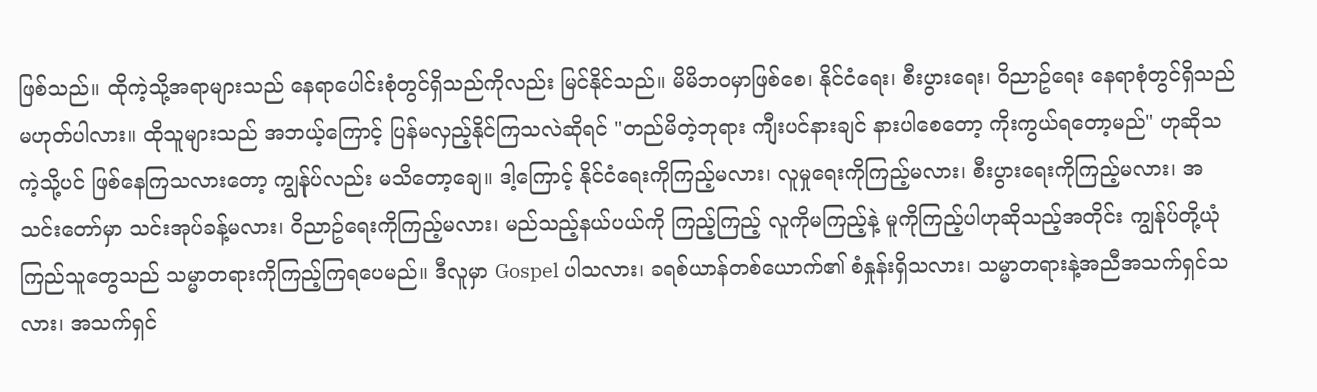ဖြစ်သည်။ ထိုကဲ့သို့အရာများသည် နေရာပေါင်းစုံတွင်ရှိသည်ကိုလည်း မြင်နိုင်သည်။ မိမိဘဝမှာဖြစ်စေ၊ နိုင်ငံရေး၊ စီးပွားရေး၊ ဝိညာဥ်ရေး နေရာစုံတွင်ရှိသည် မဟုတ်ပါလား။ ထိုသူများသည် အဘယ့်ကြောင့် ပြန်မလှည့်နိုင်ကြသလဲဆိုရင် "တည်မိတဲ့ဘုရား ကျီးပင်နားချင် နားပါစေတော့ ကိုးကွယ်ရတော့မည်" ဟုဆိုသကဲ့သို့ပင် ဖြစ်နေကြသလားတော့ ကျွန်ုပ်လည်း မသိတော့ချေ။ ဒါ့ကြောင့် နိုင်ငံရေးကိုကြည့်မလား၊ လူမှုရေးကိုကြည့်မလား၊ စီးပွားရေးကိုကြည့်မလား၊ အသင်းတော်မှာ သင်းအုပ်ခန့်မလား၊ ဝိညာဥ်ရေးကိုကြည့်မလား၊ မည်သည့်နယ်ပယ်ကို ကြည့်ကြည့် လူကိုမကြည့်နဲ့ မူကိုကြည့်ပါဟုဆိုသည့်အတိုင်း ကျွန်ုပ်တို့ယုံကြည်သူတွေသည် သမ္မာတရားကိုကြည့်ကြရပေမည်။ ဒီလူမှာ Gospel ပါသလား၊ ခရစ်ယာန်တစ်ယောက်၏ စံနှုန်းရှိသလား၊ သမ္မာတရားနဲ့အညီအသက်ရှင်သလား၊ အသက်ရှင်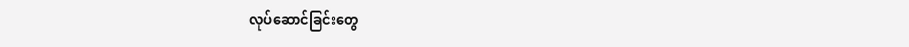လုပ်ဆောင်ခြင်းတွေ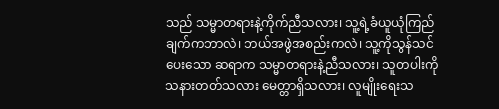သည် သမ္မာတရားနဲ့ကိုက်ညီသလား၊ သူ့ရဲ့ခံယူယုံကြည်ချက်ကဘာလဲ၊ ဘယ်အဖွဲအစည်းကလဲ၊ သူ့ကိုသွန်သင်ပေးသော ဆရာက သမ္မာတရားနဲ့ညီသလား၊ သူတပါးကို သနားတတ်သလား မေတ္တာရှိသလား၊ လူမျိုးရေးသ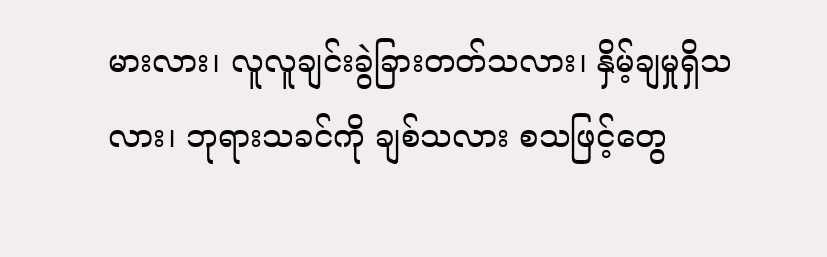မားလား၊ လူလူချင်းခွဲခြားတတ်သလား၊ နှိမ့်ချမှုရှိသလား၊ ဘုရားသခင်ကို ချစ်သလား စသဖြင့်တွေ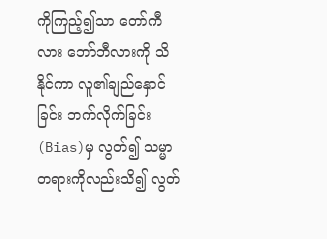ကိုကြည့်၍သာ တော်ကီလား ဘော်ဘီလားကို သိနိုင်ကာ လူ၏ချည်နှောင်ခြင်း ဘက်လိုက်ခြင်း (Bias)မှ လွတ်၍ သမ္မာတရားကိုလည်းသိ၍ လွတ်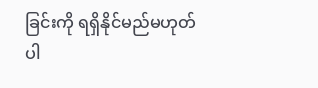ခြင်းကို ရရှိနိုင်မည်မဟုတ်ပါ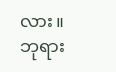လား။
ဘုရား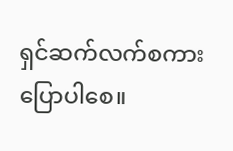ရှင်ဆက်လက်စကားပြောပါစေ။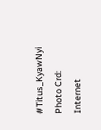#Titus_KyawNyi
Photo Crd: Internet